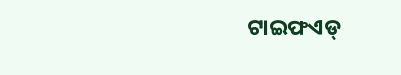ଟାଇଫଏଡ୍‌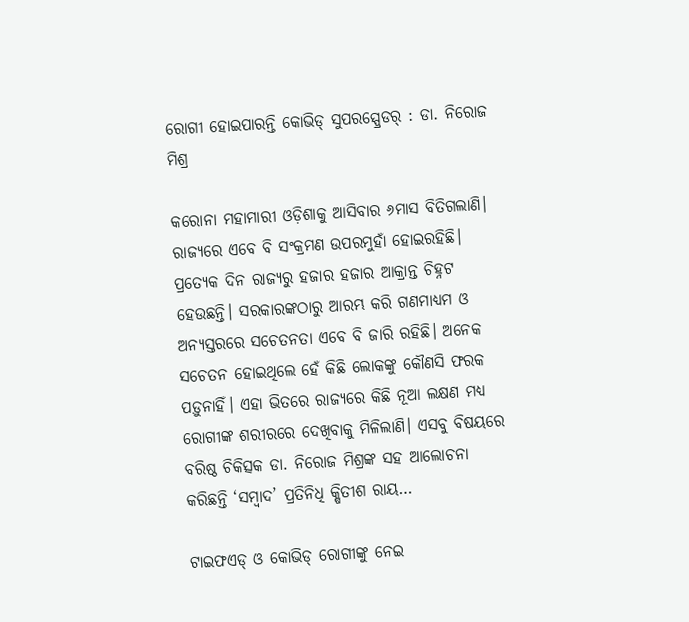ରୋଗୀ ହୋଇପାରନ୍ତି କୋଭିଡ୍‌ ସୁପରସ୍ପ୍ରେଡର୍‌ : ଡା. ନିରୋଜ ମିଶ୍ର

କରୋନା ମହାମାରୀ ଓଡ଼ିଶାକୁ ଆସିବାର ୬ମାସ ବିତିଗଲାଣି। ରାଜ୍ୟରେ ଏବେ ବି ସଂକ୍ରମଣ ଉପରମୁହାଁ ହୋଇରହିଛି। ପ୍ରତ୍ୟେକ ଦିନ ରାଜ୍ୟରୁ ହଜାର ହଜାର ଆକ୍ରାନ୍ତ ଚିହ୍ନଟ ହେଉଛନ୍ତି। ସରକାରଙ୍କଠାରୁ ଆରମ୍ଭ କରି ଗଣମାଧ୍ୟମ ଓ ଅନ୍ୟସ୍ତରରେ ସଚେତନତା ଏବେ ବି ଜାରି ରହିଛି। ଅନେକ ସଚେତନ ହୋଇଥିଲେ ହେଁ କିଛି ଲୋକଙ୍କୁ କୌଣସି ଫରକ ପଡ଼ୁନାହିଁ। ଏହା ଭିତରେ ରାଜ୍ୟରେ କିଛି ନୂଆ ଲକ୍ଷଣ ମଧ୍ୟ ରୋଗୀଙ୍କ ଶରୀରରେ ଦେଖିବାକୁ ମିଳିଲାଣି। ଏସବୁ ବିଷୟରେ ବରିଷ୍ଠ ଚିକିତ୍ସକ ଡା. ନିରୋଜ ମିଶ୍ରଙ୍କ ସହ ଆଲୋଚନା କରିଛନ୍ତି ‘ସମ୍ବାଦ’ ପ୍ରତିନିଧି କ୍ଷିତୀଶ ରାୟ…

ଟାଇଫଏଡ୍ ଓ କୋଭିଡ୍‌ ରୋଗୀଙ୍କୁ ନେଇ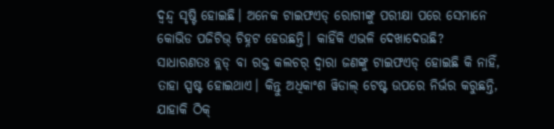ଦ୍ବନ୍ଦ୍ବ ସୃଷ୍ଟି ହୋଇଛି। ଅନେକ ଟାଇଫଏଡ୍ ରୋଗୀଙ୍କୁ ପରୀକ୍ଷା ପରେ ସେମାନେ କୋଭିଡ ପଜିଟିଭ୍ ଚିହ୍ନଟ ହେଉଛନ୍ତି। କାହିଁକି ଏଭଳି ଦେଖାଦେଉଛି?
ସାଧାରଣତଃ ବ୍ଲଡ୍ ବା ରକ୍ତ କଲଚର୍ ଦ୍ବାରା ଜଣଙ୍କୁ ଟାଇଫଏଡ୍ ହୋଇଛି କି ନାହିଁ, ତାହା ସ୍ପଷ୍ଟ ହୋଇଥାଏ। କିନ୍ତୁ ଅଧିକାଂଶ ୱିଡାଲ୍ ଟେଷ୍ଟ ଉପରେ ନିର୍ଭର କରୁଛନ୍ତି, ଯାହାକି ଠିକ୍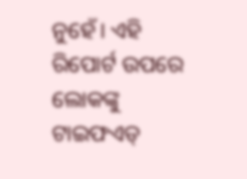ନୁହେଁ। ଏହି ରିପୋର୍ଟ ଉପରେ ଲୋକଙ୍କୁ ଟାଇଫଏଡ୍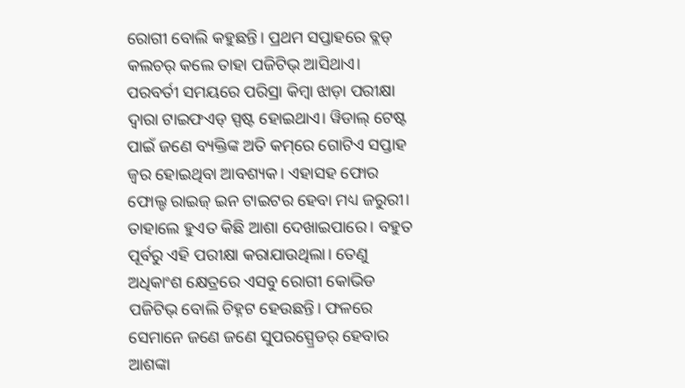ରୋଗୀ ବୋଲି କହୁଛନ୍ତି। ପ୍ରଥମ ସପ୍ତାହରେ ବ୍ଲଡ୍ କଲଚର୍ କଲେ ତାହା ପଜିଟିଭ୍ ଆସିଥାଏ। ପରବର୍ତୀ ସମୟରେ ପରିସ୍ରା କିମ୍ବା ଝାଡ଼ା ପରୀକ୍ଷା ଦ୍ବାରା ଟାଇଫଏଡ୍ ସ୍ପଷ୍ଟ ହୋଇଥାଏ। ୱିଡାଲ୍ ଟେଷ୍ଟ ପାଇଁ ଜଣେ ବ୍ୟକ୍ତିଙ୍କ ଅତି କମ୍‌ରେ ଗୋଟିଏ ସପ୍ତାହ ଜ୍ବର ହୋଇଥିବା ଆବଶ୍ୟକ। ଏହାସହ ଫୋର ଫୋଲ୍ଡ ରାଇଜ୍ ଇନ ଟାଇଟର ହେବା ମଧ୍ୟ ଜରୁରୀ। ତାହାଲେ ହୁଏତ କିଛି ଆଶା ଦେଖାଇପାରେ। ବହୁତ ପୂର୍ବରୁ ଏହି ପରୀକ୍ଷା କରାଯାଉଥିଲା। ତେଣୁ ଅଧିକାଂଶ କ୍ଷେତ୍ରରେ ଏସବୁ ରୋଗୀ କୋଭିଡ ପଜିଟିଭ୍ ବୋଲି ଚିହ୍ନଟ ହେଉଛନ୍ତି। ଫଳରେ ସେମାନେ ଜଣେ ଜଣେ ସୁପରସ୍ପ୍ରେଡର୍ ହେବାର ଆଶଙ୍କା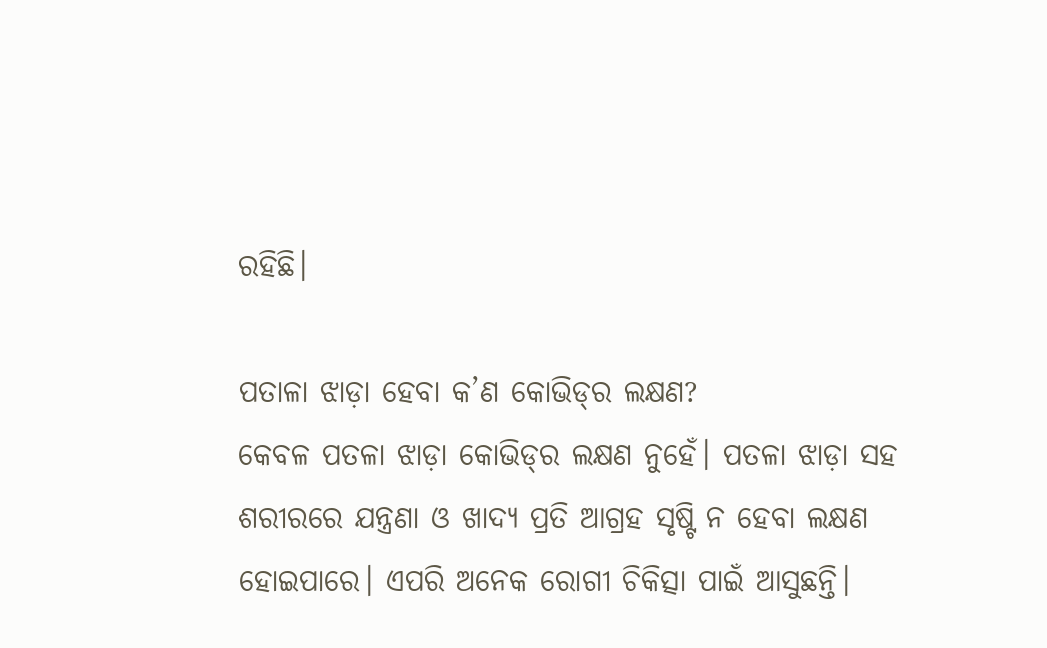ରହିଛି।

ପତାଳା ଝାଡ଼ା ହେବା କ’ଣ କୋଭିଡ୍‌ର ଲକ୍ଷଣ?
କେବଳ ପତଳା ଝାଡ଼ା କୋଭିଡ୍‌ର ଲକ୍ଷଣ ନୁହେଁ। ପତଳା ଝାଡ଼ା ସହ ଶରୀରରେ ଯନ୍ତ୍ରଣା ଓ ଖାଦ୍ୟ ପ୍ରତି ଆଗ୍ରହ ସୃଷ୍ଟି ନ ହେବା ଲକ୍ଷଣ ହୋଇପାରେ। ଏପରି ଅନେକ ରୋଗୀ ଚିକିତ୍ସା ପାଇଁ ଆସୁଛନ୍ତି।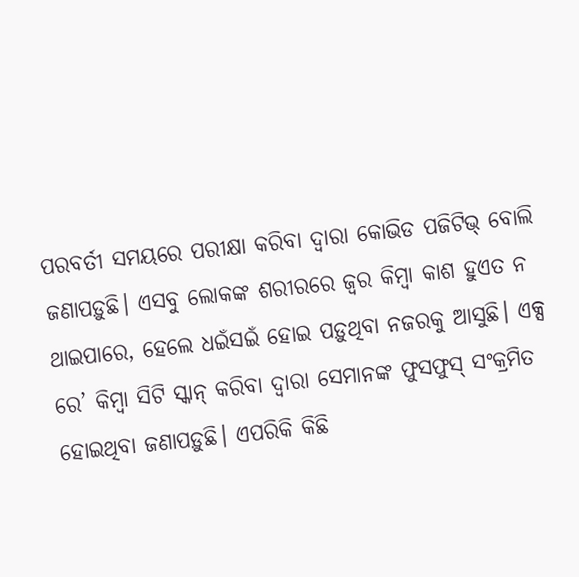ପରବର୍ତୀ ସମୟରେ ପରୀକ୍ଷା କରିବା ଦ୍ବାରା କୋଭିଡ ପଜିଟିଭ୍ ବୋଲି ଜଣାପଡ଼ୁଛି। ଏସବୁ ଲୋକଙ୍କ ଶରୀରରେ ଜ୍ବର କିମ୍ବା କାଶ ହୁଏତ ନ ଥାଇପାରେ, ହେଲେ ଧଇଁସଇଁ ହୋଇ ପଡ଼ୁଥିବା ନଜରକୁ ଆସୁଛି। ଏକ୍ସ ରେ’ କିମ୍ବା ସିଟି ସ୍କାନ୍ କରିବା ଦ୍ବାରା ସେମାନଙ୍କ ଫୁସଫୁସ୍ ସଂକ୍ରମିତ ହୋଇଥିବା ଜଣାପଡ଼ୁଛି। ଏପରିକି କିଛି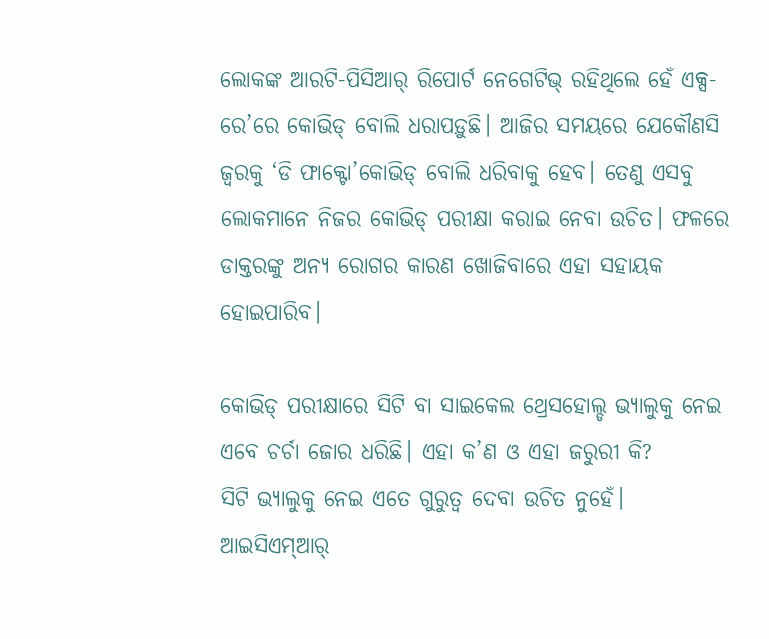ଲୋକଙ୍କ ଆରଟି-ପିସିଆର୍‌ ରିପୋର୍ଟ ନେଗେଟିଭ୍ ରହିଥିଲେ ହେଁ ଏକ୍ସ-ରେ’ରେ କୋଭିଡ୍ ବୋଲି ଧରାପଡ଼ୁଛି। ଆଜିର ସମୟରେ ଯେକୌଣସି ଜ୍ବରକୁ ‘ଡି ଫାକ୍ଟୋ’କୋଭିଡ୍ ବୋଲି ଧରିବାକୁ ହେବ। ତେଣୁ ଏସବୁ ଲୋକମାନେ ନିଜର କୋଭିଡ୍ ପରୀକ୍ଷା କରାଇ ନେବା ଉଚିତ। ଫଳରେ ଡାକ୍ତରଙ୍କୁ ଅନ୍ୟ ରୋଗର କାରଣ ଖୋଜିବାରେ ଏହା ସହାୟକ ହୋଇପାରିବ।

କୋଭିଡ୍‌ ପରୀକ୍ଷାରେ ସିଟି ବା ସାଇକେଲ ଥ୍ରେସହୋଲ୍ଡ ଭ୍ୟାଲୁକୁ ନେଇ ଏବେ ଚର୍ଚା ଜୋର ଧରିଛି। ଏହା କ’ଣ ଓ ଏହା ଜରୁରୀ କି?
ସିଟି ଭ୍ୟାଲୁକୁ ନେଇ ଏତେ ଗୁରୁତ୍ବ ଦେବା ଉଚିତ ନୁହେଁ। ଆଇସିଏମ୍ଆର୍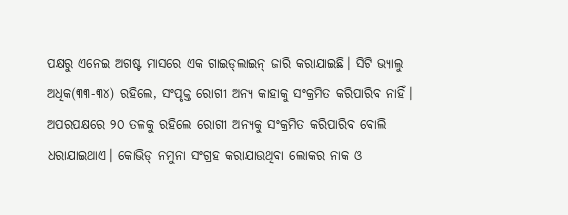ପକ୍ଷରୁ ଏନେଇ ଅଗଷ୍ଟ ମାସରେ ଏକ ଗାଇଡ୍‌ଲାଇନ୍‌ ଜାରି କରାଯାଇଛି। ସିଟି ଭ୍ୟାଲୁ ଅଧିକ(୩୩-୩୪) ରହିଲେ, ସଂପୃକ୍ତ ରୋଗୀ ଅନ୍ୟ କାହାକୁ ସଂକ୍ରମିତ କରିପାରିବ ନାହିଁ। ଅପରପକ୍ଷରେ ୨୦ ତଳକୁ ରହିଲେ ରୋଗୀ ଅନ୍ୟକୁ ସଂକ୍ରମିତ କରିପାରିବ ବୋଲି ଧରାଯାଇଥାଏ। କୋଭିଡ୍‌ ନମୁନା ସଂଗ୍ରହ କରାଯାଉଥିବା ଲୋକର ନାକ ଓ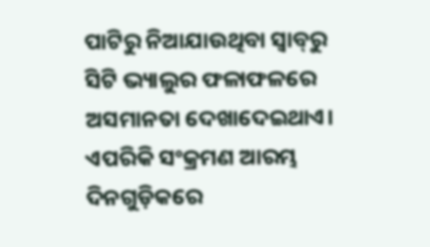ପାଟିରୁ ନିଆଯାଉଥିବା ସ୍ବାବ୍‌ରୁ ସିଟି ଭ୍ୟାଲୁର ଫଳାଫଳରେ ଅସମାନତା ଦେଖାଦେଇଥାଏ। ଏପରିକି ସଂକ୍ରମଣ ଆରମ୍ଭ ଦିନଗୁଡ଼ିକରେ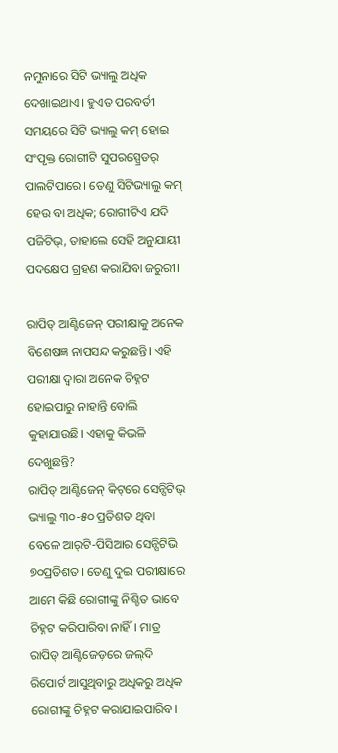ନମୁନାରେ ସିଟି ଭ୍ୟାଲୁ ଅଧିକ ଦେଖାଇଥାଏ। ହୁଏତ ପରବର୍ତୀ ସମୟରେ ସିଟି ଭ୍ୟାଲୁ କମ୍ ହୋଇ ସଂପୃକ୍ତ ରୋଗୀଟି ସୁପରସ୍ପ୍ରେଡର୍‌ ପାଲଟିପାରେ। ତେଣୁ ସିଟିଭ୍ୟାଲୁ କମ୍ ହେଉ ବା ଅଧିକ; ରୋଗୀଟିଏ ଯଦି ପଜିଟିଭ୍, ତାହାଲେ ସେହି ଅନୁଯାୟୀ ପଦକ୍ଷେପ ଗ୍ରହଣ କରାଯିବା ଜରୁରୀ।

ରାପିଡ୍ ଆଣ୍ଟିଜେନ୍ ପରୀକ୍ଷାକୁ ଅନେକ ବିଶେଷଜ୍ଞ ନାପସନ୍ଦ କରୁଛନ୍ତି। ଏହି ପରୀକ୍ଷା ଦ୍ବାରା ଅନେକ ଚିହ୍ନଟ ହୋଇପାରୁ ନାହାନ୍ତି ବୋଲି କୁହାଯାଉଛି। ଏହାକୁ କିଭଳି ଦେଖୁଛନ୍ତି?
ରାପିଡ୍ ଆଣ୍ଟିଜେନ୍ କିଟ୍‌ରେ ସେନ୍ସିଟିଭ୍ ଭ୍ୟାଲୁ ୩୦-୫୦ ପ୍ରତିଶତ ଥିବା ବେଳେ ଆର୍‌ଟି-ପିସିଆର ସେନ୍ସିଟିଭି ୭୦ପ୍ରତିଶତ। ତେଣୁ ଦୁଇ ପରୀକ୍ଷାରେ ଆମେ କିଛି ରୋଗୀଙ୍କୁ ନିଶ୍ଚିତ ଭାବେ ଚିହ୍ନଟ କରିପାରିବା ନାହିଁ। ମାତ୍ର ରାପିଡ୍ ଆଣ୍ଟି‌ଜେଡ଼ରେ ଜଲ୍‌ଦି ରିପୋର୍ଟ ଆସୁଥିବାରୁ ଅଧିକରୁ ଅଧିକ ରୋଗୀଙ୍କୁ ଚିହ୍ନଟ କରାଯାଇପାରିବ।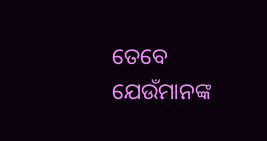ତେବେ ଯେଉଁମାନଙ୍କ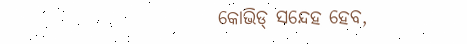କୋଭିଡ୍ ସନ୍ଦେହ ହେବ,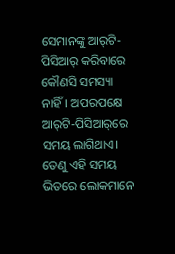ସେମାନଙ୍କୁ ଆର୍‌ଟି-ପିସିଆର୍‌ କରିବାରେ କୌଣସି ସମସ୍ୟା ନାହିଁ। ଅପରପକ୍ଷେ ଆର୍‌ଟି-ପିସିଆର୍‌ରେ ସମୟ ଲାଗିଥାଏ। ତେଣୁ ଏହି ସମୟ ଭିତରେ ଲୋକମା‌ନେ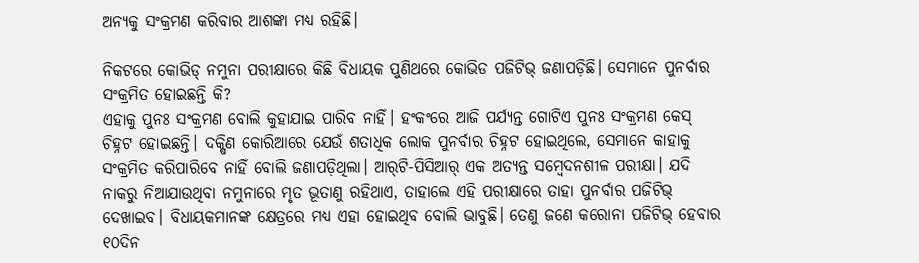ଅନ୍ୟକୁ ସଂକ୍ରମଣ କରିବାର ଆଶଙ୍କା ମଧ୍ୟ ରହିଛି।

ନିକଟରେ କୋଭିଡ୍ ନମୁନା ପରୀକ୍ଷାରେ କିଛି ବିଧାୟକ ପୁଣିଥରେ କୋଭିଡ ପଜିଟିଭ୍ ଜଣାପଡ଼ିଛି। ସେମାନେ ପୁନର୍ବାର ସଂକ୍ରମିତ ହୋଇଛନ୍ତି କି?
ଏହାକୁ ପୁନଃ ସଂକ୍ରମଣ ବୋଲି କୁହାଯାଇ ପାରିବ ନାହିଁ। ହଂକଂରେ ଆଜି ପର୍ଯ୍ୟନ୍ତ ଗୋଟିଏ ପୁନଃ ସଂକ୍ରମଣ କେସ୍ ଚିହ୍ନଟ ହୋଇଛନ୍ତି। ଦକ୍ଷିଣ କୋରିଆରେ ଯେଉଁ ଶତାଧିକ ଲୋକ ପୁନର୍ବାର ଚିହ୍ନଟ ହୋଇଥିଲେ, ସେମାନେ କାହାକୁ ସଂକ୍ରମିତ କରିପାରିବେ ନାହିଁ ବୋଲି ଜଣାପଡ଼ିଥିଲା। ଆର୍‌ଟି-ପିସିଆର୍‌ ଏକ ଅତ୍ୟନ୍ତ ସମ୍ବେଦନଶୀଳ ପରୀକ୍ଷା। ଯଦି ନାକରୁ ନିଆଯାଉଥିବା ନମୁନାରେ ମୃତ ଭୂତାଣୁ ରହିଥାଏ, ତାହାଲେ ଏହି ପରୀକ୍ଷାରେ ତାହା ପୁନର୍ବାର ପଜିଟିଭ୍ ଦେଖାଇବ। ବିଧାୟକମାନଙ୍କ କ୍ଷେତ୍ରରେ ମଧ୍ୟ ଏହା ହୋଇଥିବ ବୋଲି ଭାବୁଛି। ତେଣୁ ଜଣେ କରୋନା ପଜିଟିଭ୍ ହେବାର ୧୦ଦିନ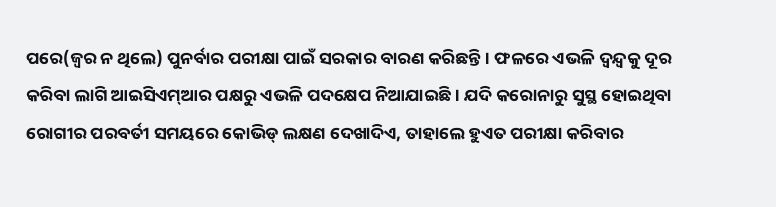ପରେ(ଜ୍ବର ନ ଥିଲେ) ପୁନର୍ବାର ପରୀକ୍ଷା ପାଇଁ ସରକାର ବାରଣ କରିଛନ୍ତି। ଫଳରେ ଏଭଳି ଦ୍ବନ୍ଦ୍ବକୁ ଦୂର କରିବା ଲାଗି ଆଇସିଏମ୍ଆର ପକ୍ଷରୁ ଏଭଳି ପଦକ୍ଷେପ ନିଆଯାଇଛି। ଯଦି କରୋନାରୁ ସୁସ୍ଥ ହୋଇଥିବା ରୋଗୀର ପରବର୍ତୀ ସମୟରେ କୋଭିଡ୍ ଲକ୍ଷଣ ଦେଖାଦିଏ, ତାହାଲେ ହୁଏତ ପରୀକ୍ଷା କରିବାର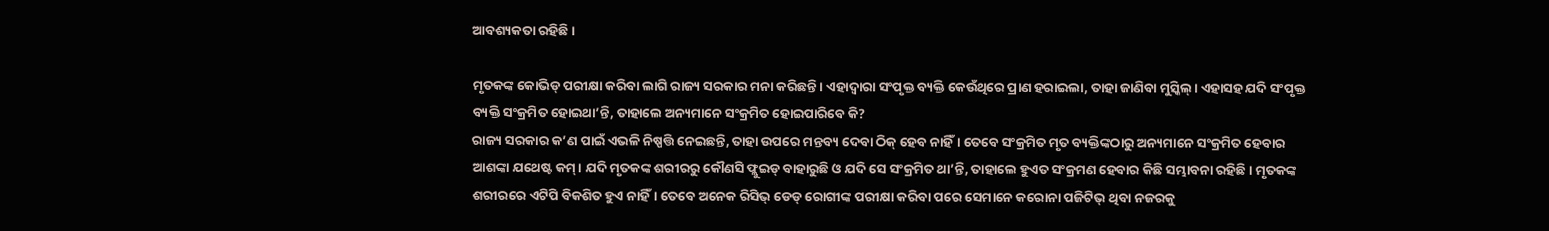ଆବଶ୍ୟକତା ରହିଛି।

ମୃତକଙ୍କ କୋଭିଡ୍ ପରୀକ୍ଷା କରିବା ଲାଗି ରାଜ୍ୟ ସରକାର ମନା କରିଛନ୍ତି। ଏହାଦ୍ବାରା ସଂପୃକ୍ତ ବ୍ୟକ୍ତି କେଉଁଥିରେ ପ୍ରାଣ ହରାଇଲା, ତାହା ଜାଣିବା ମୁସ୍କିଲ୍। ଏହାସହ ଯଦି ସଂପୃକ୍ତ ବ୍ୟକ୍ତି ସଂକ୍ରମିତ ହୋଇଥା’ନ୍ତି, ତାହାଲେ ଅନ୍ୟମାନେ ସଂକ୍ରମିତ ହୋଇପାରିବେ କି?
ରାଜ୍ୟ ସରକାର କ’ଣ ପାଇଁ ଏଭଳି ନିଷ୍ପତ୍ତି ନେଇଛନ୍ତି, ତାହା ଉପରେ ମନ୍ତବ୍ୟ ଦେବା ଠିକ୍ ହେବ ନାହିଁ। ତେବେ ସଂକ୍ରମିତ ମୃତ ବ୍ୟକ୍ତିଙ୍କଠାରୁ ଅନ୍ୟମାନେ ସଂକ୍ରମିତ ହେବାର ଆଶଙ୍କା ଯଥେଷ୍ଟ କମ୍। ଯଦି ମୃତକଙ୍କ ଶରୀରରୁ କୌଣସି ଫ୍ଲୁଇଡ୍ ବାହାରୁଛି ଓ ଯଦି ସେ ସଂକ୍ରମିତ ଥା’ନ୍ତି, ତାହାଲେ ହୁଏତ ସଂକ୍ରମଣ ହେବାର କିଛି ସମ୍ଭାବନା ରହିଛି। ମୃତକଙ୍କ ଶରୀରରେ ଏଟିପି ବିକଶିତ ହୁଏ ନାହିଁ। ତେବେ ଅନେକ ରିସିଭ୍ ଡେଡ୍ ରୋଗୀଙ୍କ ପରୀକ୍ଷା କରିବା ପରେ ସେମାନେ କରୋନା ପଜିଟିଭ୍ ଥିବା ନଜରକୁ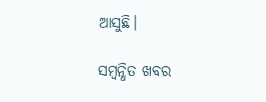ଆସୁଛି।

ସମ୍ବନ୍ଧିତ ଖବର